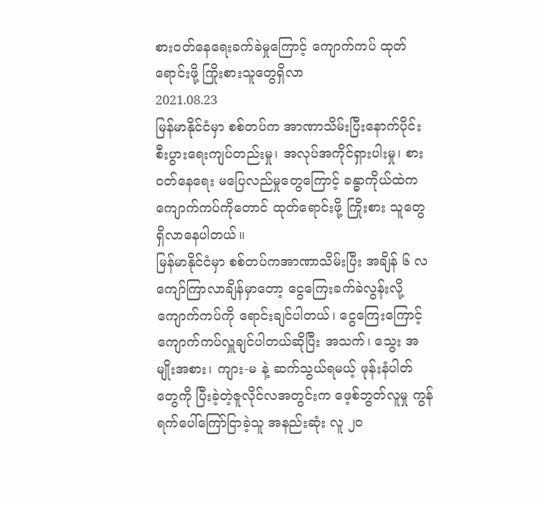စားဝတ်နေရေးခက်ခဲမှုကြောင့် ကျောက်ကပ် ထုတ်ရောင်းဖို့ ကြိုးစားသူတွေရှိလာ
2021.08.23
မြန်မာနိုင်ငံမှာ စစ်တပ်က အာဏာသိမ်းပြီးနောက်ပိုင်း စီးပွားရေးကျပ်တည်းမှု၊ အလုပ်အကိုင်ရှားပါးမှု၊ စားဝတ်နေရေး မပြေလည်မှုတွေကြောင့် ခန္ဓာကိုယ်ထဲက ကျောက်ကပ်ကိုတောင် ထုတ်ရောင်းဖို့ ကြိုးစား သူတွေ ရှိလာနေပါတယ်။
မြန်မာနိုင်ငံမှာ စစ်တပ်ကအာဏာသိမ်းပြီး အချိန် ၆ လကျော်ကြာလာချိန်မှာတော့ ငွေကြေးခက်ခဲလွန်းလို့ ကျောက်ကပ်ကို ရောင်းချင်ပါတယ်၊ ငွေကြေးကြောင့် ကျောက်ကပ်လှူချင်ပါတယ်ဆိုပြီး အသက်၊ သွေး အမျိုးအစား၊ ကျား-မ နဲ့ ဆက်သွယ်ရမယ့် ဖုန်းနံပါတ်တွေကို ပြီးခဲ့တဲ့ဇူလိုင်လအတွင်းက ဖေ့စ်ဘွတ်လူမှု ကွန်ရက်ပေါ်ကြော်ငြာခဲ့သူ အနည်းဆုံး လူ ၂၀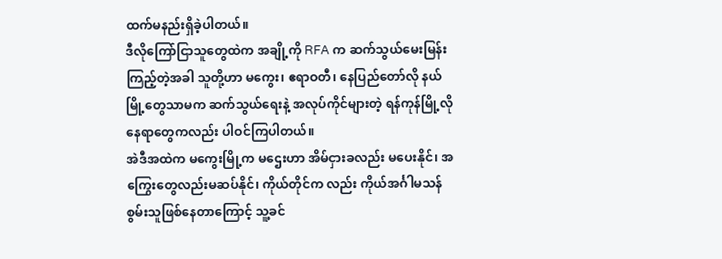ထက်မနည်းရှိခဲ့ပါတယ်။
ဒီလိုကြော်ငြာသူတွေထဲက အချို့ကို RFA က ဆက်သွယ်မေးမြန်းကြည့်တဲ့အခါ သူတို့ဟာ မကွေး၊ ဧရာဝတီ၊ နေပြည်တော်လို နယ်မြို့တွေသာမက ဆက်သွယ်ရေးနဲ့ အလုပ်ကိုင်များတဲ့ ရန်ကုန်မြို့လိုနေရာတွေကလည်း ပါဝင်ကြပါတယ်။
အဲဒီအထဲက မကွေးမြို့က မဌေးဟာ အိမ်ငှားခလည်း မပေးနိုင်၊ အကြွေးတွေလည်းမဆပ်နိုင်၊ ကိုယ်တိုင်က လည်း ကိုယ်အင်္ဂါမသန်စွမ်းသူဖြစ်နေတာကြောင့် သူ့ခင်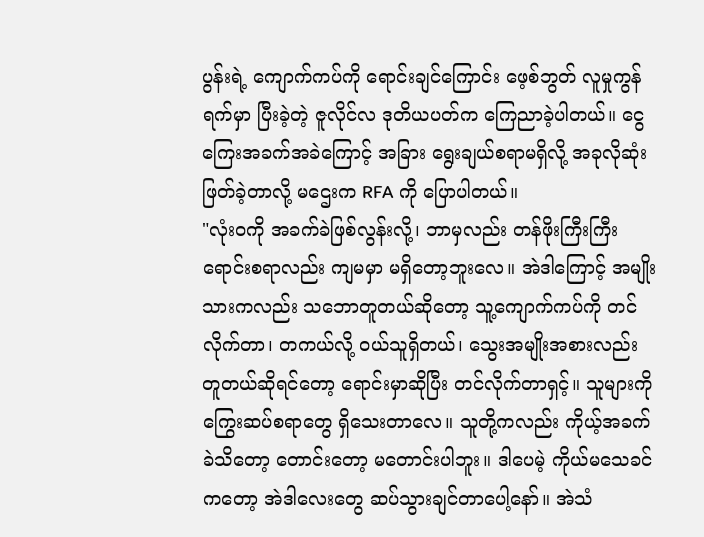ပွန်းရဲ့ ကျောက်ကပ်ကို ရောင်းချင်ကြောင်း ဖေ့စ်ဘွတ် လူမှုကွန်ရက်မှာ ပြီးခဲ့တဲ့ ဇူလိုင်လ ဒုတိယပတ်က ကြေညာခဲ့ပါတယ်။ ငွေကြေးအခက်အခဲကြောင့် အခြား ရွေးချယ်စရာမရှိလို့ အခုလိုဆုံးဖြတ်ခဲ့တာလို့ မဌေးက RFA ကို ပြောပါတယ်။
"လုံးဝကို အခက်ခဲဖြစ်လွန်းလို့၊ ဘာမှလည်း တန်ဖိုးကြီးကြီး ရောင်းစရာလည်း ကျမမှာ မရှိတော့ဘူးလေ။ အဲဒါကြောင့် အမျိုးသားကလည်း သဘောတူတယ်ဆိုတော့ သူ့ကျောက်ကပ်ကို တင်လိုက်တာ၊ တကယ်လို့ ဝယ်သူရှိတယ်၊ သွေးအမျိုးအစားလည်း တူတယ်ဆိုရင်တော့ ရောင်းမှာဆိုပြီး တင်လိုက်တာရှင့်။ သူများကို ကြွေးဆပ်စရာတွေ ရှိသေးတာလေ။ သူတို့ကလည်း ကိုယ့်အခက်ခဲသိတော့ တောင်းတော့ မတောင်းပါဘူး။ ဒါပေမဲ့ ကိုယ်မသေခင်ကတော့ အဲဒါလေးတွေ ဆပ်သွားချင်တာပေါ့နော်။ အဲသံ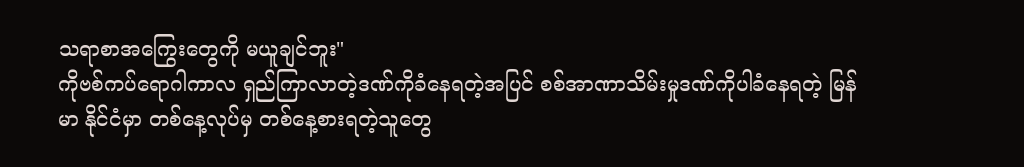သရာစာအကြွေးတွေကို မယူချင်ဘူး"
ကိုဗစ်ကပ်ရောဂါကာလ ရှည်ကြာလာတဲ့ဒဏ်ကိုခံနေရတဲ့အပြင် စစ်အာဏာသိမ်းမှုဒဏ်ကိုပါခံနေရတဲ့ မြန်မာ နိုင်ငံမှာ တစ်နေ့လုပ်မှ တစ်နေ့စားရတဲ့သူတွေ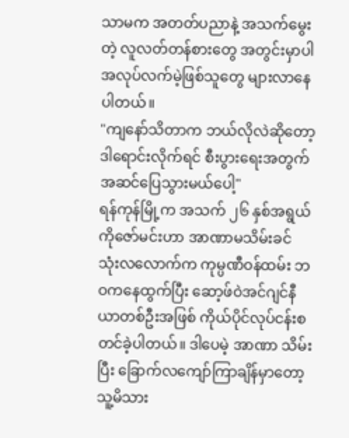သာမက အတတ်ပညာနဲ့ အသက်မွေးတဲ့ လူလတ်တန်စားတွေ အတွင်းမှာပါ အလုပ်လက်မဲ့ဖြစ်သူတွေ များလာနေပါတယ်။
"ကျနော်သိတာက ဘယ်လိုလဲဆိုတော့ ဒါရောင်းလိုက်ရင် စီးပွားရေးအတွက် အဆင်ပြေသွားမယ်ပေါ့"
ရန်ကုန်မြို့က အသက် ၂၆ နှစ်အရွယ် ကိုဇော်မင်းဟာ အာဏာမသိမ်းခင် သုံးလလောက်က ကုမ္ပဏီဝန်ထမ်း ဘဝကနေထွက်ပြီး ဆော့ဖ်ဝဲအင်ဂျင်နီယာတစ်ဦးအဖြစ် ကိုယ်ပိုင်လုပ်ငန်းစတင်ခဲ့ပါတယ်။ ဒါပေမဲ့ အာဏာ သိမ်းပြီး ခြောက်လကျော်ကြာချိန်မှာတော့ သူ့မိသား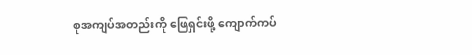စုအကျပ်အတည်းကို ဖြေရှင်းဖို့ ကျောက်ကပ်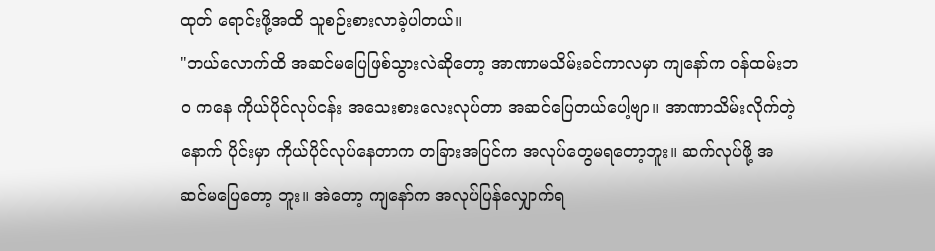ထုတ် ရောင်းဖို့အထိ သူစဉ်းစားလာခဲ့ပါတယ်။
"ဘယ်လောက်ထိ အဆင်မပြေဖြစ်သွားလဲဆိုတော့ အာဏာမသိမ်းခင်ကာလမှာ ကျနော်က ဝန်ထမ်းဘဝ ကနေ ကိုယ်ပိုင်လုပ်ငန်း အသေးစားလေးလုပ်တာ အဆင်ပြေတယ်ပေါ့ဗျာ။ အာဏာသိမ်းလိုက်တဲ့နောက် ပိုင်းမှာ ကိုယ်ပိုင်လုပ်နေတာက တခြားအပြင်က အလုပ်တွေမရတော့ဘူး။ ဆက်လုပ်ဖို့ အဆင်မပြေတော့ ဘူး။ အဲတော့ ကျနော်က အလုပ်ပြန်လျှောက်ရ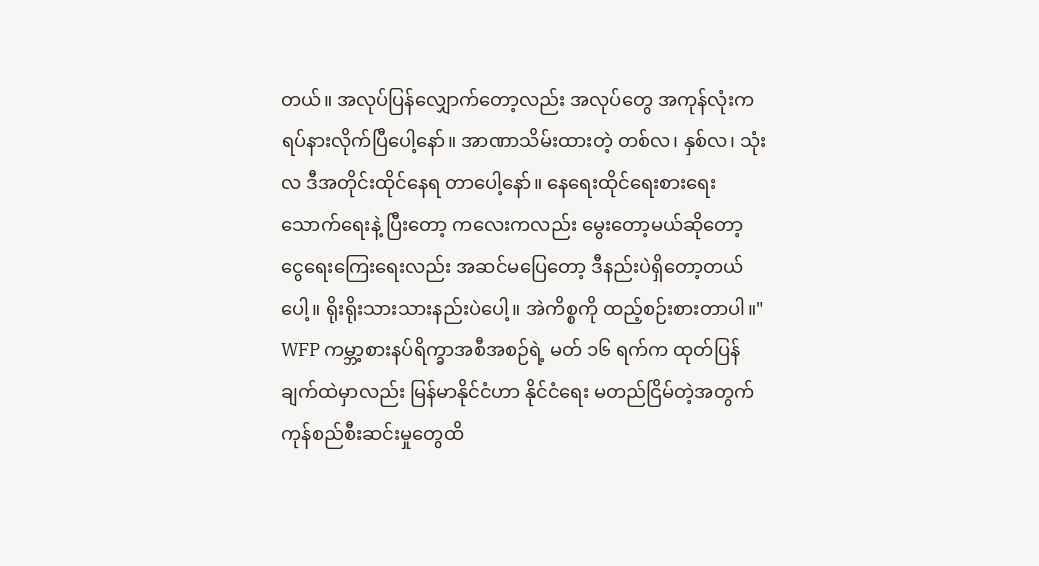တယ်။ အလုပ်ပြန်လျှောက်တော့လည်း အလုပ်တွေ အကုန်လုံးက ရပ်နားလိုက်ပြီပေါ့နော်။ အာဏာသိမ်းထားတဲ့ တစ်လ၊ နှစ်လ၊ သုံးလ ဒီအတိုင်းထိုင်နေရ တာပေါ့နော်။ နေရေးထိုင်ရေးစားရေးသောက်ရေးနဲ့ ပြီးတော့ ကလေးကလည်း မွေးတော့မယ်ဆိုတော့ ငွေရေးကြေးရေးလည်း အဆင်မပြေတော့ ဒီနည်းပဲရှိတော့တယ်ပေါ့။ ရိုးရိုးသားသားနည်းပဲပေါ့။ အဲကိစ္စကို ထည့်စဉ်းစားတာပါ။"
WFP ကမ္ဘာ့စားနပ်ရိက္ခာအစီအစဉ်ရဲ့ မတ် ၁၆ ရက်က ထုတ်ပြန်ချက်ထဲမှာလည်း မြန်မာနိုင်ငံဟာ နိုင်ငံရေး မတည်ငြိမ်တဲ့အတွက် ကုန်စည်စီးဆင်းမှုတွေထိ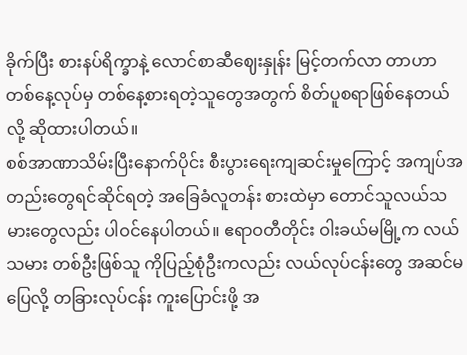ခိုက်ပြီး စားနပ်ရိက္ခာနဲ့ လောင်စာဆီဈေးနှုန်း မြင့်တက်လာ တာဟာ တစ်နေ့လုပ်မှ တစ်နေ့စားရတဲ့သူတွေအတွက် စိတ်ပူစရာဖြစ်နေတယ်လို့ ဆိုထားပါတယ်။
စစ်အာဏာသိမ်းပြီးနောက်ပိုင်း စီးပွားရေးကျဆင်းမှုကြောင့် အကျပ်အတည်းတွေရင်ဆိုင်ရတဲ့ အခြေခံလူတန်း စားထဲမှာ တောင်သူလယ်သမားတွေလည်း ပါဝင်နေပါတယ်။ ဧရာဝတီတိုင်း ဝါးခယ်မမြို့က လယ်သမား တစ်ဦးဖြစ်သူ ကိုပြည့်စုံဦးကလည်း လယ်လုပ်ငန်းတွေ အဆင်မပြေလို့ တခြားလုပ်ငန်း ကူးပြောင်းဖို့ အ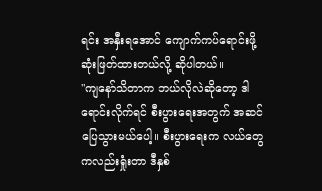ရင်း အနှီးရအောင် ကျောက်ကပ်ရောင်းဖို့ ဆုံးဖြတ်ထားတယ်လို့ ဆိုပါတယ်။
"ကျနော်သိတာက ဘယ်လိုလဲဆိုတော့ ဒါရောင်းလိုက်ရင် စီးပွားရေးအတွက် အဆင်ပြေသွားမယ်ပေါ့။ စီးပွားရေးက လယ်တွေကလည်းရှုံးတာ ဒီနှစ်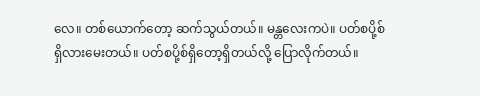လေ။ တစ်ယောက်တော့ ဆက်သွယ်တယ်။ မန္တလေးကပဲ။ ပတ်စပို့စ်ရှိလားမေးတယ်။ ပတ်စပို့စ်ရှိတော့ရှိတယ်လို့ ပြောလိုက်တယ်။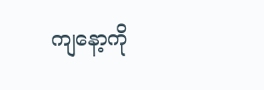ကျနော့ကို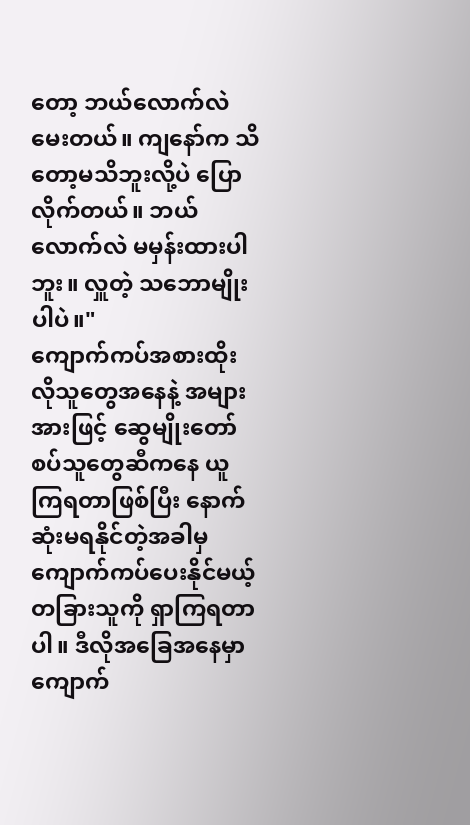တော့ ဘယ်လောက်လဲ မေးတယ်။ ကျနော်က သိတော့မသိဘူးလို့ပဲ ပြောလိုက်တယ်။ ဘယ်လောက်လဲ မမှန်းထားပါဘူး။ လှူတဲ့ သဘောမျိုးပါပဲ။"
ကျောက်ကပ်အစားထိုးလိုသူတွေအနေနဲ့ အများအားဖြင့် ဆွေမျိုးတော်စပ်သူတွေဆီကနေ ယူကြရတာဖြစ်ပြီး နောက်ဆုံးမရနိုင်တဲ့အခါမှ ကျောက်ကပ်ပေးနိုင်မယ့်တခြားသူကို ရှာကြရတာပါ။ ဒီလိုအခြေအနေမှာ ကျောက်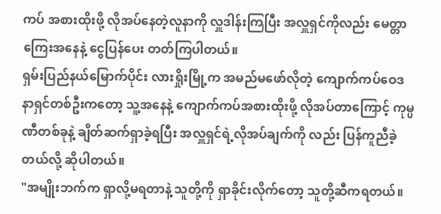ကပ် အစားထိုးဖို့ လိုအပ်နေတဲ့လူနာကို လှူဒါန်းကြပြီး အလှူရှင်ကိုလည်း မေတ္တာကြေးအနေနဲ့ ငွေပြန်ပေး တတ်ကြပါတယ်။
ရှမ်းပြည်နယ်မြောက်ပိုင်း လားရှိုးမြို့က အမည်မဖော်လိုတဲ့ ကျောက်ကပ်ဝေဒနာရှင်တစ်ဦးကတော့ သူ့အနေနဲ့ ကျောက်ကပ်အစားထိုးဖို့ လိုအပ်တာကြောင့် ကုမ္ပဏီတစ်ခုနဲ့ ချိတ်ဆက်ရှာခဲ့ရပြီး အလှူရှင်ရဲ့လိုအပ်ချက်ကို လည်း ပြန်ကူညီခဲ့တယ်လို့ ဆိုပါတယ်။
"အမျိုးဘက်က ရှာလို့မရတာနဲ့ သူတို့ကို ရှာခိုင်းလိုက်တော့ သူတို့ဆီကရတယ်။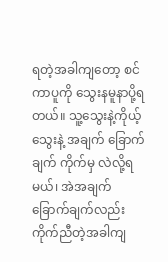ရတဲ့အခါကျတော့ စင်ကာပူကို သွေးနမူနာပို့ရတယ်။ သူ့သွေးနဲ့ကိုယ့်သွေးနဲ့ အချက် ခြောက်ချက် ကိုက်မှ လဲလို့ရမယ်၊ အဲအချက် ခြောက်ချက်လည်း ကိုက်ညီတဲ့အခါကျ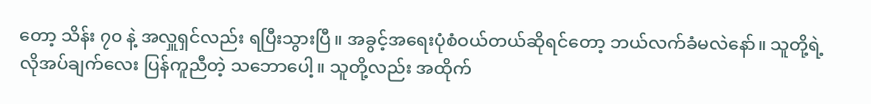တော့ သိန်း ၇၀ နဲ့ အလှူရှင်လည်း ရပြီးသွားပြီ။ အခွင့်အရေးပုံစံဝယ်တယ်ဆိုရင်တော့ ဘယ်လက်ခံမလဲနော်။ သူတို့ရဲ့ လိုအပ်ချက်လေး ပြန်ကူညီတဲ့ သဘောပေါ့။ သူတို့လည်း အထိုက်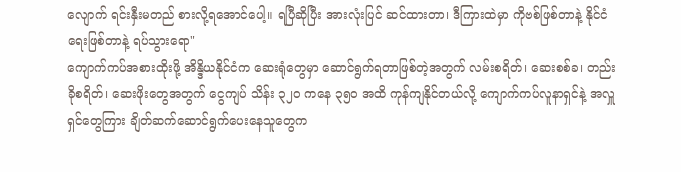လျောက် ရင်းနှီးမတည် စားလို့ရအောင်ပေါ့။ ရပြီဆိုပြီး အားလုံးပြင် ဆင်ထားတာ၊ ဒီကြားထဲမှာ ကိုဗစ်ဖြစ်တာနဲ့ နိုင်ငံရေးဖြစ်တာနဲ့ ရပ်သွားရော"
ကျောက်ကပ်အစားထိုးဖို့ အိန္ဒိယနိုင်ငံက ဆေးရုံတွေမှာ ဆောင်ရွက်ရတာဖြစ်တဲ့အတွက် လမ်းစရိတ်၊ ဆေးစစ်ခ၊ တည်းခိုစရိတ်၊ ဆေးဖိုးတွေအတွက် ငွေကျပ် သိန်း ၃၂၀ ကနေ ၃၅၀ အထိ ကုန်ကျနိုင်တယ်လို့ ကျောက်ကပ်လူနာရှင်နဲ့ အလှူရှင်တွေကြား ချိတ်ဆက်ဆောင်ရွက်ပေးနေသူတွေက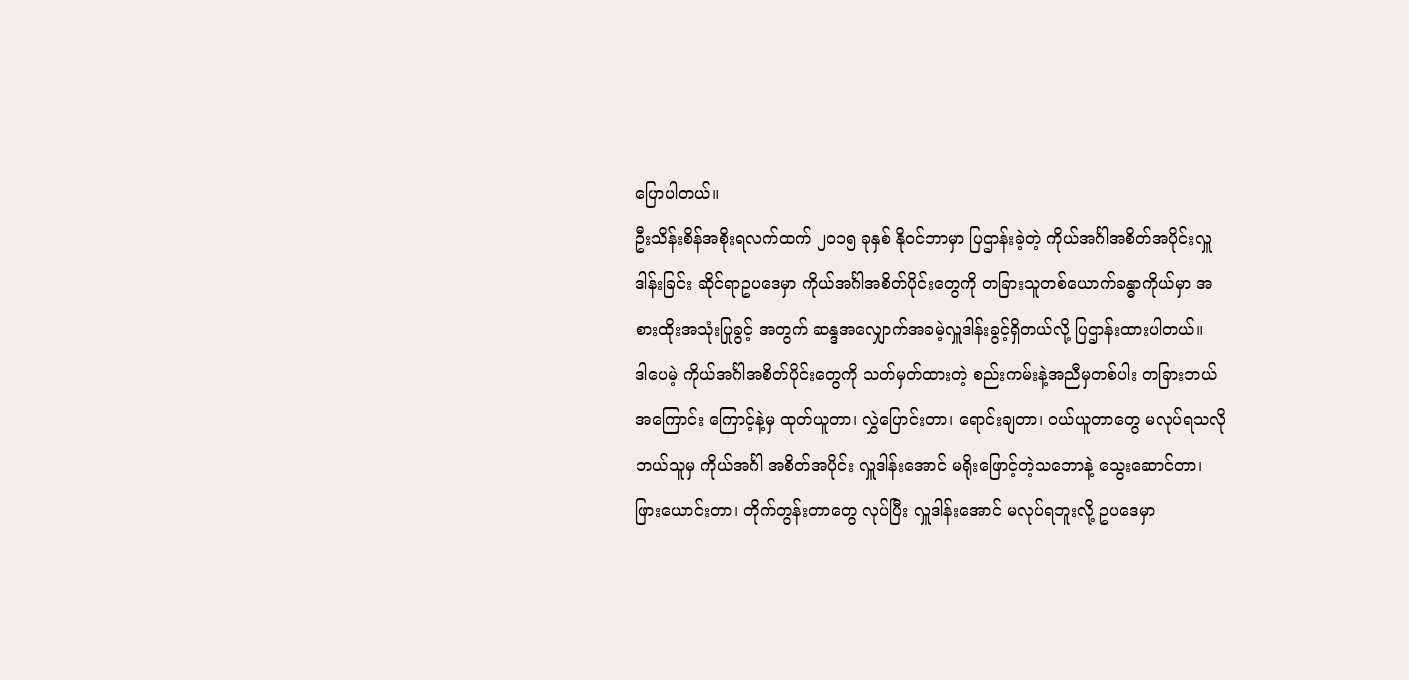ပြောပါတယ်။
ဦးသိန်းစိန်အစိုးရလက်ထက် ၂၀၁၅ ခုနှစ် နိုဝင်ဘာမှာ ပြဌာန်းခဲ့တဲ့ ကိုယ်အင်္ဂါအစိတ်အပိုင်းလှူဒါန်းခြင်း ဆိုင်ရာဥပဒေမှာ ကိုယ်အင်္ဂါအစိတ်ပိုင်းတွေကို တခြားသူတစ်ယောက်ခန္ဓာကိုယ်မှာ အစားထိုးအသုံးပြုခွင့် အတွက် ဆန္ဒအလျှောက်အခမဲ့လှူဒါန်းခွင့်ရှိတယ်လို့ ပြဌာန်းထားပါတယ်။
ဒါပေမဲ့ ကိုယ်အင်္ဂါအစိတ်ပိုင်းတွေကို သတ်မှတ်ထားတဲ့ စည်းကမ်းနဲ့အညီမှတစ်ပါး တခြားဘယ်အကြောင်း ကြောင့်နဲ့မှ ထုတ်ယူတာ၊ လွှဲပြောင်းတာ၊ ရောင်းချတာ၊ ဝယ်ယူတာတွေ မလုပ်ရသလို ဘယ်သူမှ ကိုယ်အင်္ဂါ အစိတ်အပိုင်း လှူဒါန်းအောင် မရိုးဖြောင့်တဲ့သဘောနဲ့ သွေးဆောင်တာ၊ ဖြားယောင်းတာ၊ တိုက်တွန်းတာတွေ လုပ်ပြီး လှူဒါန်းအောင် မလုပ်ရဘူးလို့ ဥပဒေမှာ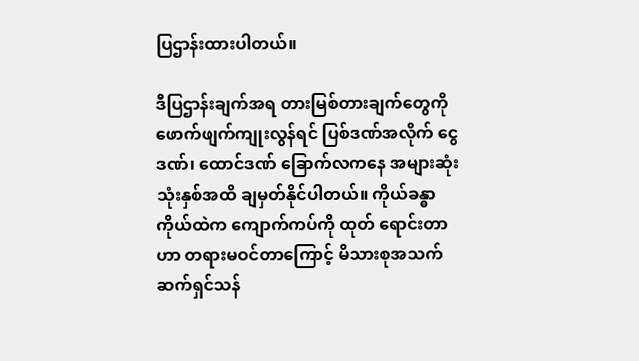ပြဌာန်းထားပါတယ်။

ဒီပြဌာန်းချက်အရ တားမြစ်တားချက်တွေကို ဖောက်ဖျက်ကျုးလွန်ရင် ပြစ်ဒဏ်အလိုက် ငွေဒဏ်၊ ထောင်ဒဏ် ခြောက်လကနေ အများဆုံး သုံးနှစ်အထိ ချမှတ်နိုင်ပါတယ်။ ကိုယ်ခန္ဓာကိုယ်ထဲက ကျောက်ကပ်ကို ထုတ် ရောင်းတာဟာ တရားမဝင်တာကြောင့် မိသားစုအသက်ဆက်ရှင်သန်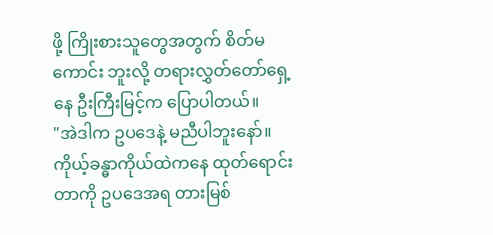ဖို့ ကြိုးစားသူတွေအတွက် စိတ်မကောင်း ဘူးလို့ တရားလွှတ်တော်ရှေ့နေ ဦးကြီးမြင့်က ပြောပါတယ်။
"အဲဒါက ဥပဒေနဲ့ မညီပါဘူးနော်။ ကိုယ့်ခန္ဓာကိုယ်ထဲကနေ ထုတ်ရောင်းတာကို ဥပဒေအရ တားမြစ်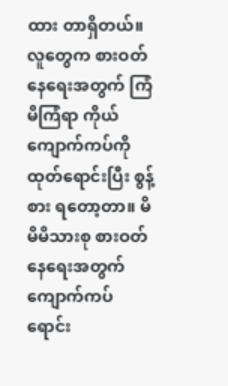ထား တာရှိတယ်။ လူတွေက စားဝတ်နေရေးအတွက် ကြံမိကြံရာ ကိုယ်ကျောက်ကပ်ကို ထုတ်ရောင်းပြီး စွန့်စား ရတော့တာ။ မိမိမိသားစု စားဝတ်နေရေးအတွက် ကျောက်ကပ်ရောင်း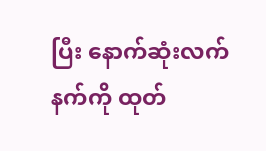ပြီး နောက်ဆုံးလက်နက်ကို ထုတ်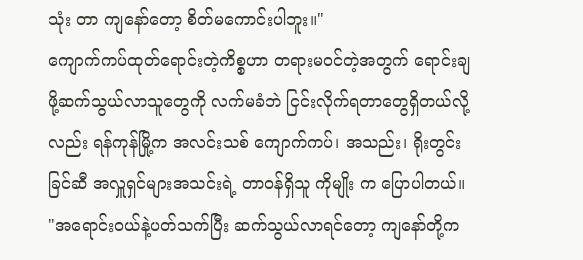သုံး တာ ကျနော်တော့ စိတ်မကောင်းပါဘူး။"
ကျောက်ကပ်ထုတ်ရောင်းတဲ့ကိစ္စဟာ တရားမဝင်တဲ့အတွက် ရောင်းချဖို့ဆက်သွယ်လာသူတွေကို လက်မခံဘဲ ငြင်းလိုက်ရတာတွေရှိတယ်လို့လည်း ရန်ကုန်မြို့က အလင်းသစ် ကျောက်ကပ်၊ အသည်း၊ ရိုးတွင်းခြင်ဆီ အလှူရှင်များအသင်းရဲ့ တာဝန်ရှိသူ ကိုမျိုး က ပြောပါတယ်။
"အရောင်းဝယ်နဲ့ပတ်သက်ပြီး ဆက်သွယ်လာရင်တော့ ကျနော်တို့က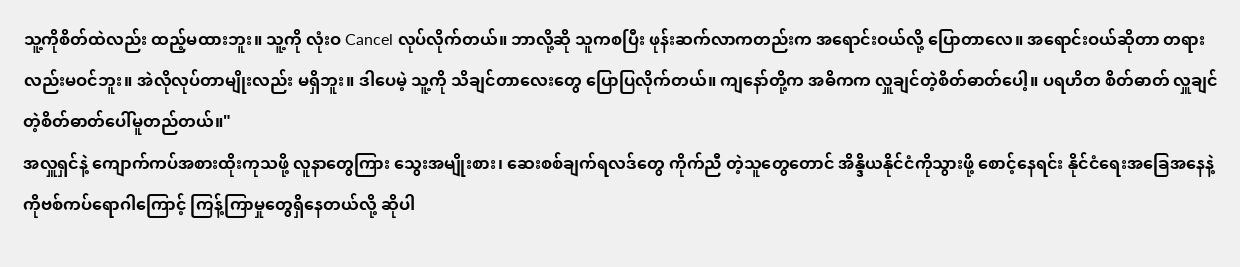သူ့ကိုစိတ်ထဲလည်း ထည့်မထားဘူး။ သူ့ကို လုံးဝ Cancel လုပ်လိုက်တယ်။ ဘာလို့ဆို သူကစပြီး ဖုန်းဆက်လာကတည်းက အရောင်းဝယ်လို့ ပြောတာလေ။ အရောင်းဝယ်ဆိုတာ တရားလည်းမဝင်ဘူး။ အဲလိုလုပ်တာမျိုးလည်း မရှိဘူး။ ဒါပေမဲ့ သူ့ကို သိချင်တာလေးတွေ ပြောပြလိုက်တယ်။ ကျနော်တို့က အဓိကက လှူချင်တဲ့စိတ်ဓာတ်ပေါ့။ ပရဟိတ စိတ်ဓာတ် လှူချင်တဲ့စိတ်ဓာတ်ပေါ်မူတည်တယ်။"
အလှူရှင်နဲ့ ကျောက်ကပ်အစားထိုးကုသဖို့ လူနာတွေကြား သွေးအမျိုးစား၊ ဆေးစစ်ချက်ရလဒ်တွေ ကိုက်ညီ တဲ့သူတွေတောင် အိန္ဒိယနိုင်ငံကိုသွားဖို့ စောင့်နေရင်း နိုင်ငံရေးအခြေအနေနဲ့ ကိုဗစ်ကပ်ရောဂါကြောင့် ကြန့်ကြာမှုတွေရှိနေတယ်လို့ ဆိုပါ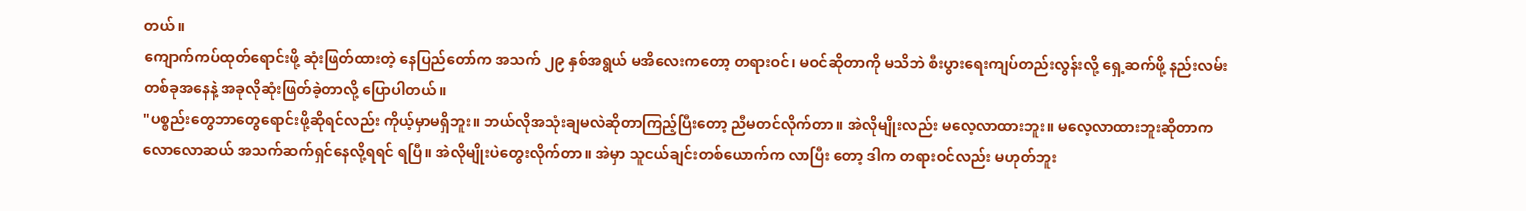တယ်။
ကျောက်ကပ်ထုတ်ရောင်းဖို့ ဆုံးဖြတ်ထားတဲ့ နေပြည်တော်က အသက် ၂၉ နှစ်အရွယ် မအိလေးကတော့ တရားဝင်၊ မဝင်ဆိုတာကို မသိဘဲ စီးပွားရေးကျပ်တည်းလွန်းလို့ ရှေ့ဆက်ဖို့ နည်းလမ်းတစ်ခုအနေနဲ့ အခုလိုဆုံးဖြတ်ခဲ့တာလို့ ပြောပါတယ်။
"ပစ္စည်းတွေဘာတွေရောင်းဖို့ဆိုရင်လည်း ကိုယ့်မှာမရှိဘူး။ ဘယ်လိုအသုံးချမလဲဆိုတာကြည့်ပြီးတော့ ညီမတင်လိုက်တာ။ အဲလိုမျိုးလည်း မလေ့လာထားဘူး။ မလေ့လာထားဘူးဆိုတာက လောလောဆယ် အသက်ဆက်ရှင်နေလို့ရရင် ရပြီ။ အဲလိုမျိုးပဲတွေးလိုက်တာ။ အဲမှာ သူငယ်ချင်းတစ်ယောက်က လာပြီး တော့ ဒါက တရားဝင်လည်း မဟုတ်ဘူး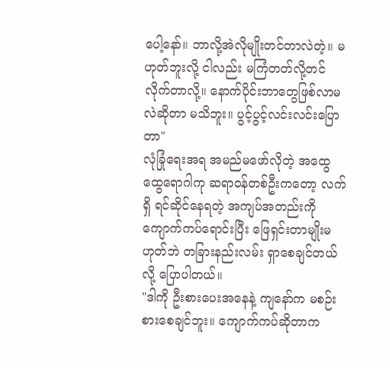ပေါ့နော်။ ဘာလို့အဲလိုမျိုးတင်တာလဲတဲ့။ မဟုတ်ဘူးလို့ ငါလည်း မကြံတတ်လို့တင်လိုက်တာလို့။ နောက်ပိုင်းဘာတွေဖြစ်လာမလဲဆိုတာ မသိဘူး။ ပွင့်ပွင့်လင်းလင်းပြော တာ"
လုံခြုံရေးအရ အမည်မဖော်လိုတဲ့ အထွေထွေရောဂါကု ဆရာဝန်တစ်ဦးကတော့ လက်ရှိ ရင်ဆိုင်နေရတဲ့ အကျပ်အတည်းကို ကျောက်ကပ်ရောင်းပြီး ဖြေရှင်းတာမျိုးမဟုတ်ဘဲ တခြားနည်းလမ်း ရှာစေချင်တယ်လို့ ပြောပါတယ်။
"ဒါကို ဦးစားပေးအနေနဲ့ ကျနော်က မစဉ်းစားစေချင်ဘူး။ ကျောက်ကပ်ဆိုတာက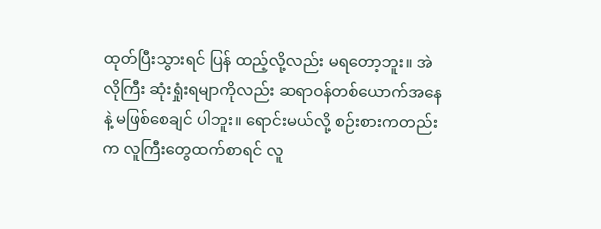ထုတ်ပြီးသွားရင် ပြန် ထည့်လို့လည်း မရတော့ဘူး။ အဲလိုကြီး ဆုံးရှုံးရမျာကိုလည်း ဆရာဝန်တစ်ယောက်အနေနဲ့ မဖြစ်စေချင် ပါဘူး။ ရောင်းမယ်လို့ စဉ်းစားကတည်းက လူကြီးတွေထက်စာရင် လူ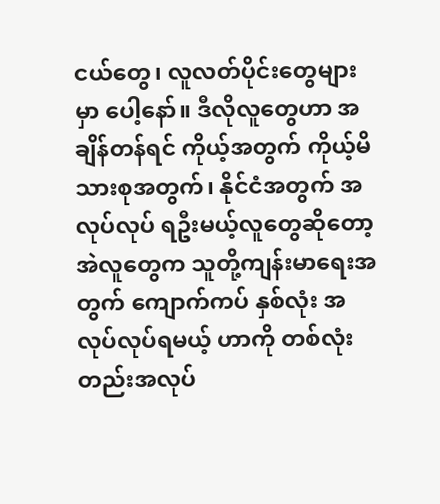ငယ်တွေ၊ လူလတ်ပိုင်းတွေများမှာ ပေါ့နော်။ ဒီလိုလူတွေဟာ အချိန်တန်ရင် ကိုယ့်အတွက် ကိုယ့်မိသားစုအတွက်၊ နိုင်ငံအတွက် အလုပ်လုပ် ရဦးမယ့်လူတွေဆိုတော့ အဲလူတွေက သူတို့ကျန်းမာရေးအတွက် ကျောက်ကပ် နှစ်လုံး အလုပ်လုပ်ရမယ့် ဟာကို တစ်လုံးတည်းအလုပ်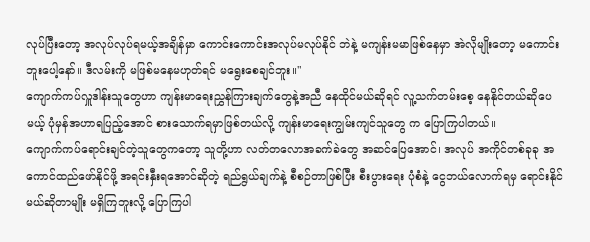လုပ်ပြီးတော့ အလုပ်လုပ်ရမယ့်အချိန်မှာ ကောင်းကောင်းအလုပ်မလုပ်နိုင် ဘဲနဲ့ မကျန်းမမာဖြစ်နေမှာ အဲလိုမျိုးတော့ မကောင်းဘူးပေါ့နော်။ ဒီလမ်းကို မဖြစ်မနေမဟုတ်ရင် မရွေးစေချင်ဘူး။"
ကျောက်ကပ်လှူဒါန်းသူတွေဟာ ကျန်းမာရေးညွှန်ကြားချက်တွေနဲ့အညီ နေထိုင်မယ်ဆိုရင် လူ့သက်တမ်းစေ့ နေနိုင်တယ်ဆိုပေမယ့် ပုံမှန်အဟာရပြည့်အောင် စားသောက်ရမှာဖြစ်တယ်လို့ ကျန်းမာရေးကျွမ်းကျင်သူတွေ က ပြောကြပါတယ်။
ကျောက်ကပ်ရောင်းချင်တဲ့သူတွေကတော့ သူတို့ဟာ လတ်တလောအခက်ခဲတွေ အဆင်ပြေအောင်၊ အလုပ် အကိုင်တစ်ခုခု အကောင်ထည်ဖော်နိုင်ဖို့ အရင်းနှီးရအောင်ဆိုတဲ့ ရည်ရွယ်ချက်နဲ့ စီစဉ်တာဖြစ်ပြီး စီးပွားရေး ပုံစံနဲ့ ငွေဘယ်လောက်ရမှ ရောင်းနိုင်မယ်ဆိုတာမျိုး မရှိကြဘူးလို့ ပြောကြပါ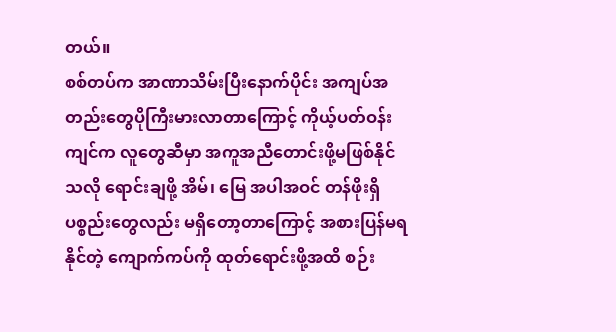တယ်။
စစ်တပ်က အာဏာသိမ်းပြီးနောက်ပိုင်း အကျပ်အတည်းတွေပိုကြီးမားလာတာကြောင့် ကိုယ့်ပတ်ဝန်းကျင်က လူတွေဆီမှာ အကူအညီတောင်းဖို့မဖြစ်နိုင်သလို ရောင်းချဖို့ အိမ်၊ မြေ အပါအဝင် တန်ဖိုးရှိပစ္စည်းတွေလည်း မရှိတော့တာကြောင့် အစားပြန်မရနိုင်တဲ့ ကျောက်ကပ်ကို ထုတ်ရောင်းဖို့အထိ စဉ်း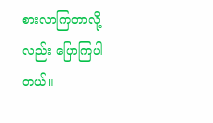စားလာကြတာလို့လည်း ပြောကြပါတယ်။